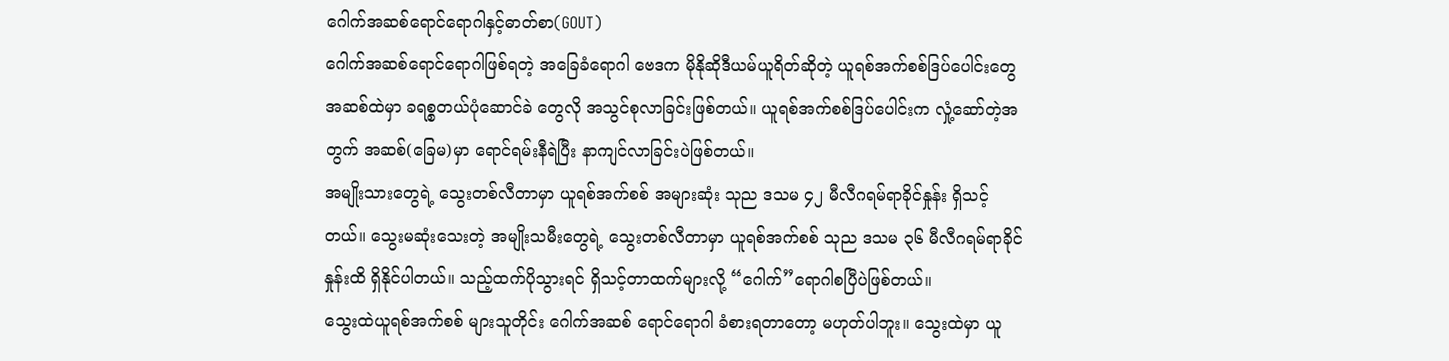ဂေါက်အဆစ်ရောင်ရောဂါနှင့်ဓာတ်စာ(GOUT)
ဂေါက်အဆစ်ရောင်ရောဂါဖြစ်ရတဲ့ အခြေခံရောဂါ ဗေဒက မိုနိုဆိုဒီယမ်ယူရိတ်ဆိုတဲ့ ယူရစ်အက်စစ်ဒြပ်ပေါင်းတွေ အဆစ်ထဲမှာ ခရစ္စတယ်ပုံဆောင်ခဲ တွေလို အသွင်စုလာခြင်းဖြစ်တယ်။ ယူရစ်အက်စစ်ဒြပ်ပေါင်းက လှုံ့ဆော်တဲ့အတွက် အဆစ်(ခြေမ)မှာ ရောင်ရမ်းနီရဲပြီး နာကျင်လာခြင်းပဲဖြစ်တယ်။
အမျိုးသားတွေရဲ့ သွေးတစ်လီတာမှာ ယူရစ်အက်စစ် အများဆုံး သုည ဒသမ ၄၂ မီလီဂရမ်ရာခိုင်နှုန်း ရှိသင့်တယ်။ သွေးမဆုံးသေးတဲ့ အမျိုးသမီးတွေရဲ့ သွေးတစ်လီတာမှာ ယူရစ်အက်စစ် သုည ဒသမ ၃၆ မီလီဂရမ်ရာခိုင်နှုန်းထိ ရှိနိုင်ပါတယ်။ သည့်ထက်ပိုသွားရင် ရှိသင့်တာထက်များလို့ “ဂေါက်”ရောဂါစပြီပဲဖြစ်တယ်။
သွေးထဲယူရစ်အက်စစ် များသူတိုင်း ဂေါက်အဆစ် ရောင်ရောဂါ ခံစားရတာတော့ မဟုတ်ပါဘူး။ သွေးထဲမှာ ယူ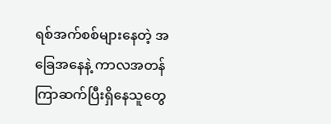ရစ်အက်စစ်များနေတဲ့ အခြေအနေနဲ့ ကာလအတန် ကြာဆက်ပြီးရှိနေသူတွေ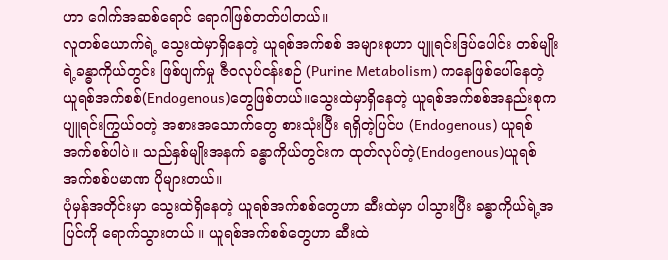ဟာ ဂေါက်အဆစ်ရောင် ရောဂါဖြစ်တတ်ပါတယ်။
လူတစ်ယောက်ရဲ့ သွေးထဲမှာရှိနေတဲ့ ယူရစ်အက်စစ် အများစုဟာ ပျူရင်းဒြပ်ပေါင်း တစ်မျိုးရဲ့ခန္ဓာကိုယ်တွင်း ဖြစ်ပျက်မှု ဇီဝလုပ်ငန်းစဉ် (Purine Metabolism) ကနေဖြစ်ပေါ်နေတဲ့ ယူရစ်အက်စစ်(Endogenous)တွေဖြစ်တယ်။သွေးထဲမှာရှိနေတဲ့ ယူရစ်အက်စစ်အနည်းစုက ပျူရင်းကြွယ်ဝတဲ့ အစားအသောက်တွေ စားသုံးပြီး ရရှိတဲ့ပြင်ပ (Endogenous) ယူရစ်အက်စစ်ပါပဲ။ သည်နှစ်မျိုးအနက် ခန္ဓာကိုယ်တွင်းက ထုတ်လုပ်တဲ့(Endogenous)ယူရစ်အက်စစ်ပမာဏ ပိုများတယ်။
ပုံမှန်အတိုင်းမှာ သွေးထဲရှိနေတဲ့ ယူရစ်အက်စစ်တွေဟာ ဆီးထဲမှာ ပါသွားပြီး ခန္ဓာကိုယ်ရဲ့အပြင်ကို ရောက်သွားတယ် ။ ယူရစ်အက်စစ်တွေဟာ ဆီးထဲ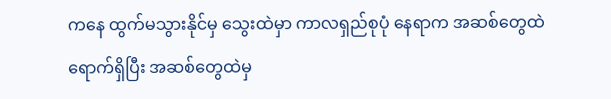ကနေ ထွက်မသွားနိုင်မှ သွေးထဲမှာ ကာလရှည်စုပုံ နေရာက အဆစ်တွေထဲရောက်ရှိပြီး အဆစ်တွေထဲမှ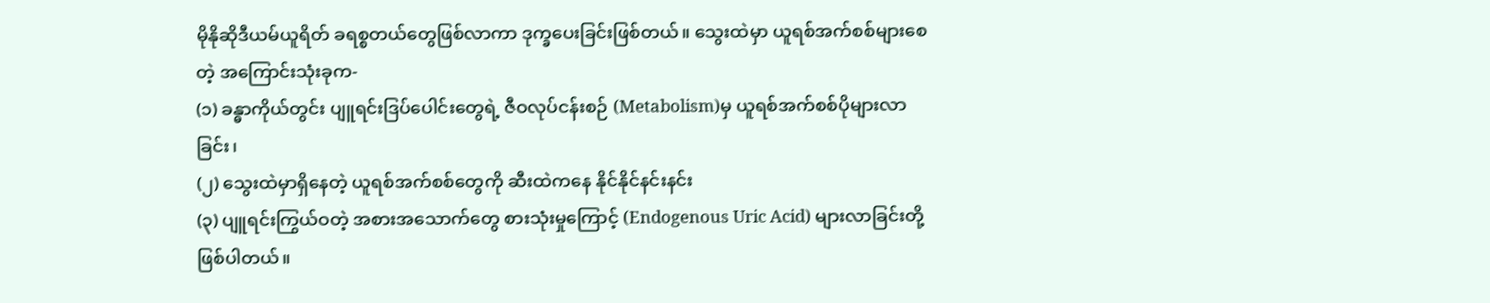မိုနိုဆိုဒီယမ်ယူရိတ် ခရစ္စတယ်တွေဖြစ်လာကာ ဒုက္ခပေးခြင်းဖြစ်တယ်။ သွေးထဲမှာ ယူရစ်အက်စစ်များစေတဲ့ အကြောင်းသုံးခုက-
(၁) ခန္ဓာကိုယ်တွင်း ပျူရင်းဒြပ်ပေါင်းတွေရဲ့ ဇီဝလုပ်ငန်းစဉ် (Metabolism)မှ ယူရစ်အက်စစ်ပိုများလာခြင်း၊
(၂) သွေးထဲမှာရှိနေတဲ့ ယူရစ်အက်စစ်တွေကို ဆီးထဲကနေ နိုင်နိုင်နင်းနင်း
(၃) ပျူရင်းကြွယ်ဝတဲ့ အစားအသောက်တွေ စားသုံးမှုကြောင့် (Endogenous Uric Acid) များလာခြင်းတို့ဖြစ်ပါတယ်။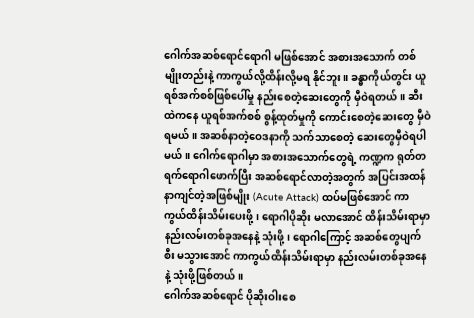ဂေါက်အဆစ်ရောင်ရောဂါ မဖြစ်အောင် အစားအသောက် တစ်မျိုးတည်းနဲ့ ကာကွယ်လို့ထိန်းလို့မရ နိုင်ဘူး။ ခန္ဓာကိုယ်တွင်း ယူရစ်အက်စစ်ဖြစ်ပေါ်မှု နည်းစေတဲ့ဆေးတွေကို မှီဝဲရတယ်။ ဆီးထဲကနေ ယူရစ်အက်စစ် စွန့်ထုတ်မှုကို ကောင်းစေတဲ့ဆေးတွေ မှီဝဲရမယ်။ အဆစ်နာတဲ့ဝေဒနာကို သက်သာစေတဲ့ ဆေးတွေမှီဝဲရပါမယ်။ ဂေါက်ရောဂါမှာ အစားအသောက်တွေရဲ့ ကဏ္ဍက ရုတ်တရက်ရောဂါဖောက်ပြီး အဆစ်ရောင်လာတဲ့အတွက် အပြင်းအထန် နာကျင်တဲ့အဖြစ်မျိုး (Acute Attack) ထပ်မဖြစ်အောင် ကာကွယ်ထိန်းသိမ်းပေးဖို့၊ ရောဂါပိုဆိုး မလာအောင် ထိန်းသိမ်းရာမှာ နည်းလမ်းတစ်ခုအနေနဲ့ သုံးဖို့၊ ရောဂါကြောင့် အဆစ်တွေပျက်စီး မသွားအောင် ကာကွယ်ထိန်းသိမ်းရာမှာ နည်းလမ်းတစ်ခုအနေနဲ့ သုံးဖို့ဖြစ်တယ်။
ဂေါက်အဆစ်ရောင် ပိုဆိုးဝါးစေ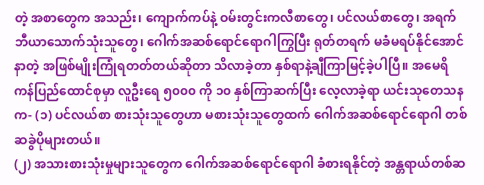တဲ့ အစာတွေက အသည်း၊ ကျောက်ကပ်နဲ့ ဝမ်းတွင်းကလီစာတွေ၊ ပင်လယ်စာတွေ၊ အရက်ဘီယာသောက်သုံးသူတွေ၊ ဂေါက်အဆစ်ရောင်ရောဂါကြွပြီး ရုတ်တရက် မခံမရပ်နိုင်အောင်နာတဲ့ အဖြစ်မျိုးကြုံရတတ်တယ်ဆိုတာ သိလာခဲ့တာ နှစ်ရာနဲ့ချီကြာမြင့်ခဲ့ပါပြီ။ အမေရိကန်ပြည်ထောင်စုမှာ လူဦးရေ ၅၀၀၀ ကို ၁၀ နှစ်ကြာဆက်ပြီး လေ့လာခဲ့ရာ ယင်းသုတေသနက- (၁) ပင်လယ်စာ စားသုံးသူတွေဟာ မစားသုံးသူတွေထက် ဂေါက်အဆစ်ရောင်ရောဂါ တစ်ဆခွဲပိုများတယ်။
(၂) အသားစားသုံးမှုများသူတွေက ဂေါက်အဆစ်ရောင်ရောဂါ ခံစားရနိုင်တဲ့ အန္တရာယ်တစ်ဆ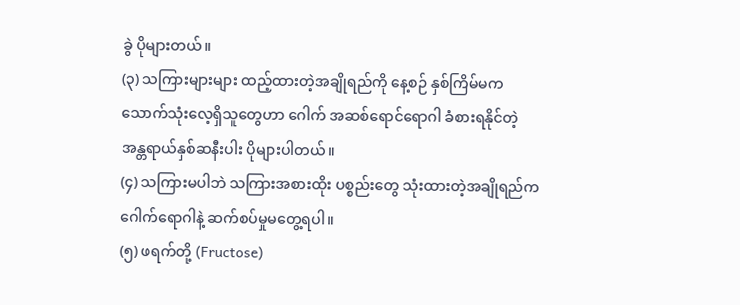ခွဲ ပိုများတယ်။
(၃) သကြားများများ ထည့်ထားတဲ့အချိုရည်ကို နေ့စဉ် နှစ်ကြိမ်မက သောက်သုံးလေ့ရှိသူတွေဟာ ဂေါက် အဆစ်ရောင်ရောဂါ ခံစားရနိုင်တဲ့အန္တရာယ်နှစ်ဆနီးပါး ပိုများပါတယ်။
(၄) သကြားမပါဘဲ သကြားအစားထိုး ပစ္စည်းတွေ သုံးထားတဲ့အချိုရည်က ဂေါက်ရောဂါနဲ့ ဆက်စပ်မှုမတွေ့ရပါ။
(၅) ဖရက်တို့ (Fructose)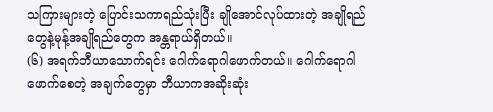သကြားများတဲ့ ပြောင်းသကာရည်သုံးပြီး ချိုအောင်လုပ်ထားတဲ့ အချိုရည်တွေနဲ့မုန့်အချိုရည်တွေက အန္တရာယ်ရှိတယ်။
(၆) အရက်ဘီယာသောက်ရင်း ဂေါက်ရောဂါဖောက်တယ်။ ဂေါက်ရောဂါဖောက်စေတဲ့ အချက်တွေမှာ ဘီယာကအဆိုးဆုံး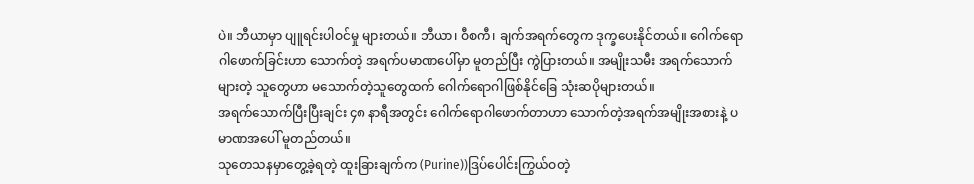ပဲ။ ဘီယာမှာ ပျူရင်းပါဝင်မှု များတယ်။ ဘီယာ၊ ဝီစကီ၊ ချက်အရက်တွေက ဒုက္ခပေးနိုင်တယ်။ ဂေါက်ရောဂါဖောက်ခြင်းဟာ သောက်တဲ့ အရက်ပမာဏပေါ်မှာ မူတည်ပြီး ကွဲပြားတယ်။ အမျိုးသမီး အရက်သောက်များတဲ့ သူတွေဟာ မသောက်တဲ့သူတွေထက် ဂေါက်ရောဂါဖြစ်နိုင်ခြေ သုံးဆပိုများတယ်။
အရက်သောက်ပြီးပြီးချင်း ၄၈ နာရီအတွင်း ဂေါက်ရောဂါဖောက်တာဟာ သောက်တဲ့အရက်အမျိုးအစားနဲ့ ပမာဏအပေါ် မူတည်တယ်။
သုတေသနမှာတွေ့ခဲ့ရတဲ့ ထူးခြားချက်က (Purine))ဒြပ်ပေါင်းကြွယ်ဝတဲ့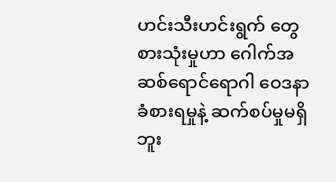ဟင်းသီးဟင်းရွက် တွေစားသုံးမှုဟာ ဂေါက်အဆစ်ရောင်ရောဂါ ဝေဒနာခံစားရမှုနဲ့ ဆက်စပ်မှုမရှိဘူး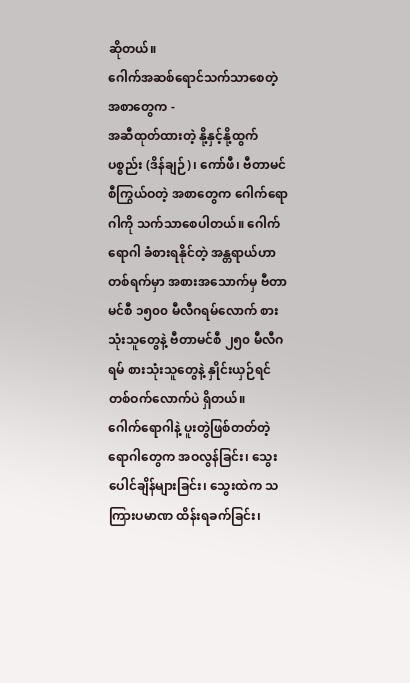ဆိုတယ်။
ဂေါက်အဆစ်ရောင်သက်သာစေတဲ့ အစာတွေက -
အဆီထုတ်ထားတဲ့ နို့နှင့်နို့ထွက်ပစ္စည်း (ဒိန်ချဉ်)၊ ကော်ဖီ၊ ဗီတာမင်စီကြွယ်ဝတဲ့ အစာတွေက ဂေါက်ရောဂါကို သက်သာစေပါတယ်။ ဂေါက်ရောဂါ ခံစားရနိုင်တဲ့ အန္တရာယ်ဟာ တစ်ရက်မှာ အစားအသောက်မှ ဗီတာမင်စီ ၁၅၀၀ မီလီဂရမ်လောက် စားသုံးသူတွေနဲ့ ဗီတာမင်စီ ၂၅၀ မီလီဂရမ် စားသုံးသူတွေနဲ့ နှိုင်းယှဉ်ရင် တစ်ဝက်လောက်ပဲ ရှိတယ်။
ဂေါက်ရောဂါနဲ့ ပူးတွဲဖြစ်တတ်တဲ့ ရောဂါတွေက အဝလွန်ခြင်း၊ သွေးပေါင်ချိန်များခြင်း၊ သွေးထဲက သကြားပမာဏ ထိန်းရခက်ခြင်း၊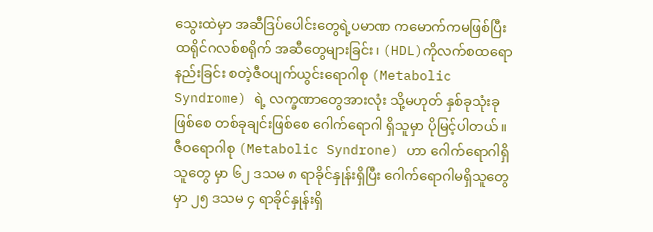သွေးထဲမှာ အဆီဒြပ်ပေါင်းတွေရဲ့ပမာဏ ကမောက်ကမဖြစ်ပြီး ထရိုင်ဂလစ်စရိုက် အဆီတွေများခြင်း၊ (HDL)ကိုလက်စထရောနည်းခြင်း စတဲ့ဇီဝပျက်ယွင်းရောဂါစု (Metabolic Syndrome) ရဲ့ လက္ခဏာတွေအားလုံး သို့မဟုတ် နှစ်ခုသုံးခုဖြစ်စေ တစ်ခုချင်းဖြစ်စေ ဂေါက်ရောဂါ ရှိသူမှာ ပိုမြင့်ပါတယ်။ ဇီဝရောဂါစု (Metabolic Syndrone) ဟာ ဂေါက်ရောဂါရှိသူတွေ မှာ ၆၂ ဒသမ ၈ ရာခိုင်နှုန်းရှိပြီး ဂေါက်ရောဂါမရှိသူတွေမှာ ၂၅ ဒသမ ၄ ရာခိုင်နှုန်းရှိ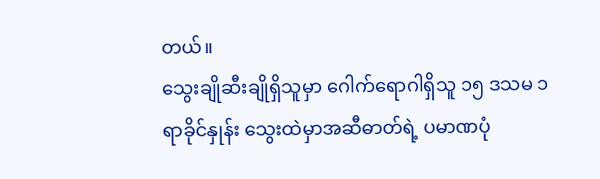တယ်။
သွေးချိုဆီးချိုရှိသူမှာ ဂေါက်ရောဂါရှိသူ ၁၅ ဒသမ ၁ ရာခိုင်နှုန်း သွေးထဲမှာအဆီဓာတ်ရဲ့ ပမာဏပုံ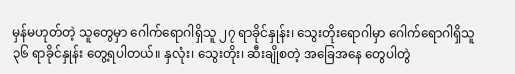မှန်မဟုတ်တဲ့ သူတွေမှာ ဂေါက်ရောဂါရှိသူ ၂၇ ရာခိုင်နှုန်း၊ သွေးတိုးရောဂါမှာ ဂေါက်ရောဂါရှိသူ ၃၆ ရာခိုင်နှုန်း တွေ့ရပါတယ်။ နှလုံး၊ သွေးတိုး၊ ဆီးချိုစတဲ့ အခြေအနေ တွေပါတွဲ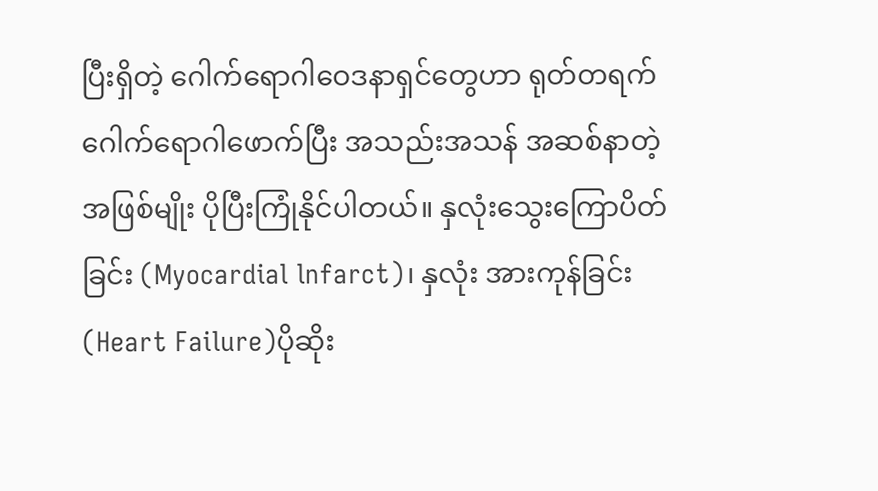ပြီးရှိတဲ့ ဂေါက်ရောဂါဝေဒနာရှင်တွေဟာ ရုတ်တရက် ဂေါက်ရောဂါဖောက်ပြီး အသည်းအသန် အဆစ်နာတဲ့အဖြစ်မျိုး ပိုပြီးကြုံနိုင်ပါတယ်။ နှလုံးသွေးကြောပိတ်ခြင်း (Myocardial lnfarct)၊ နှလုံး အားကုန်ခြင်း(Heart Failure)ပိုဆိုး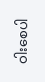ဝါးစေပါ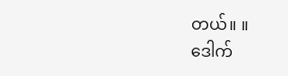တယ်။ ။
ဒေါက်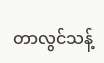တာလွင်သန့်